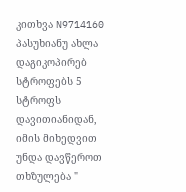კითხვა N9714160 პასუხიანუ ახლა დაგიკოპირებ სტროფებს 5 სტროფს დავითიანიდან, იმის მიხედვით უნდა დავწეროთ თხზულება "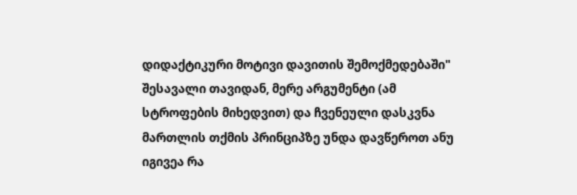დიდაქტიკური მოტივი დავითის შემოქმედებაში" შესავალი თავიდან, მერე არგუმენტი (ამ სტროფების მიხედვით) და ჩვენეული დასკვნა
მართლის თქმის პრინციპზე უნდა დავწეროთ ანუ იგივეა რა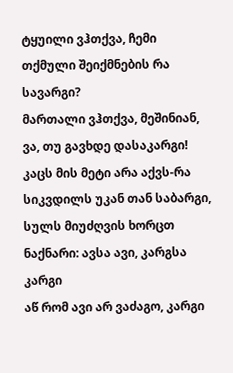ტყუილი ვჰთქვა, ჩემი თქმული შეიქმნების რა სავარგი?
მართალი ვჰთქვა, მეშინიან, ვა, თუ გავხდე დასაკარგი!
კაცს მის მეტი არა აქვს-რა სიკვდილს უკან თან საბარგი,
სულს მიუძღვის ხორცთ ნაქნარი: ავსა ავი, კარგსა კარგი
აწ რომ ავი არ ვაძაგო, კარგი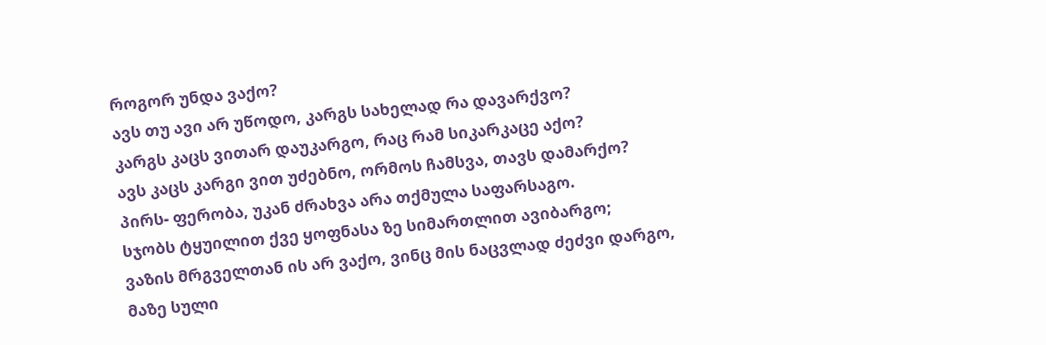როგორ უნდა ვაქო?
ავს თუ ავი არ უწოდო, კარგს სახელად რა დავარქვო?
კარგს კაცს ვითარ დაუკარგო, რაც რამ სიკარკაცე აქო?
ავს კაცს კარგი ვით უძებნო, ორმოს ჩამსვა, თავს დამარქო?
პირს- ფერობა, უკან ძრახვა არა თქმულა საფარსაგო.
სჯობს ტყუილით ქვე ყოფნასა ზე სიმართლით ავიბარგო;
ვაზის მრგველთან ის არ ვაქო, ვინც მის ნაცვლად ძეძვი დარგო,
მაზე სული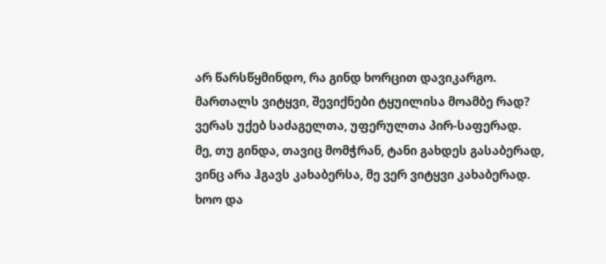არ წარსწყმინდო, რა გინდ ხორცით დავიკარგო.
მართალს ვიტყვი, შევიქნები ტყუილისა მოამბე რად?
ვერას უქებ საძაგელთა, უფერულთა პირ-საფერად.
მე, თუ გინდა, თავიც მომჭრან, ტანი გახდეს გასაბერად,
ვინც არა ჰგავს კახაბერსა, მე ვერ ვიტყვი კახაბერად.
ხოო და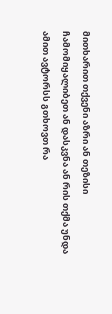მითხარით თქვენი აზრი ან თეზისი ჩამომიყალიბეთ ან დასკვნა ან რის თქმა უნდა ამით ავტორსს გთხოვთ რა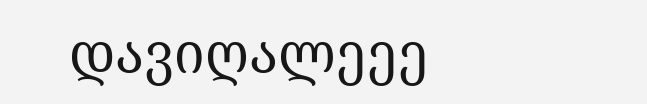დავიღალეეე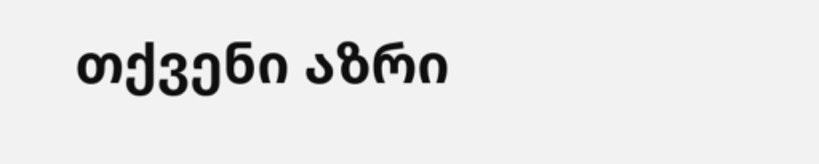თქვენი აზრი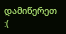დამიწერეთ :(